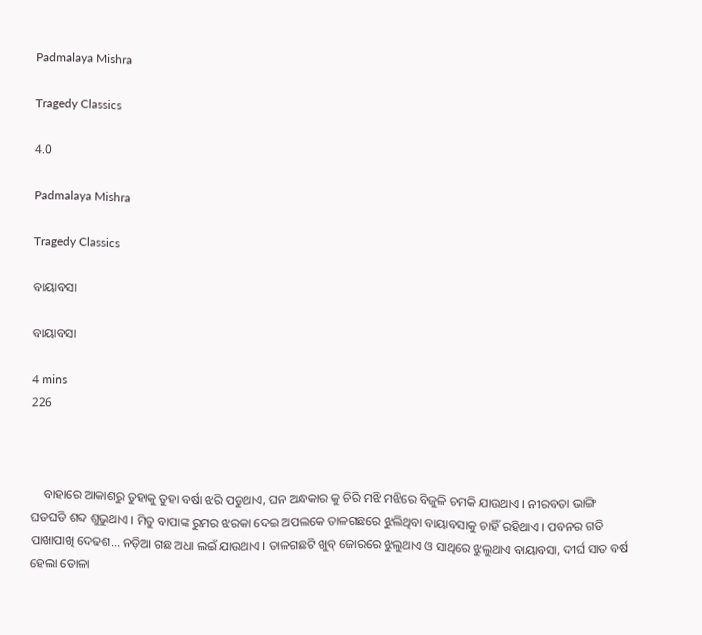Padmalaya Mishra

Tragedy Classics

4.0

Padmalaya Mishra

Tragedy Classics

ବାୟାବସା

ବାୟାବସା

4 mins
226



    ବାହାରେ ଆକାଶରୁ ତୁହାକୁ ତୁହା ବର୍ଷା ଝରି ପଡୁଥାଏ, ଘନ ଅନ୍ଧକାର କୁ ଚିରି ମଝି ମଝିରେ ବିଜୁଳି ଚମକି ଯାଉଥାଏ । ନୀରବତା ଭାଙ୍ଗି ଘଡଘଡି ଶବ୍ଦ ଶୁଭୁଥାଏ । ମିତୁ ବାପାଙ୍କ ରୁମର ଝରକା ଦେଇ ଅପଲକେ ତାଳଗଛରେ ଝୁଲିଥିବା ବାୟାବସାକୁ ଚାହିଁ ରହିଥାଏ । ପବନର ଗତି ପାଖାପାଖି ଦେଢଶ... ନଡ଼ିଆ ଗଛ ଅଧା ଲଇଁ ଯାଉଥାଏ । ତାଳଗଛଟି ଖୁବ୍ ଜୋରରେ ଝୁଲୁଥାଏ ଓ ସାଥିରେ ଝୁଲୁଥାଏ ବାୟାବସା, ଦୀର୍ଘ ସାତ ବର୍ଷ ହେଲା ତୋଳା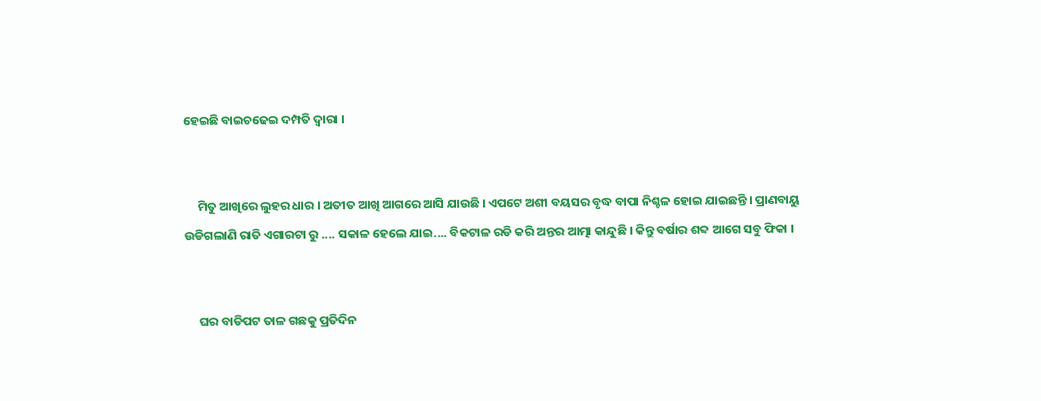ହେଇଛି ବାଇଚଢେଇ ଦମ୍ପତି ଦ୍ଵାରା ।


     ମିତୁ ଆଖିରେ ଲୁହର ଧାର । ଅତୀତ ଆଖି ଆଗରେ ଆସି ଯାଉଛି । ଏପଟେ ଅଶୀ ବୟସର ବୃଦ୍ଧ ବାପା ନିଶ୍ଚଳ ହୋଇ ଯାଇଛନ୍ତି । ପ୍ରାଣବାୟୁ ଉଡିଗଲାଣି ରାତି ଏଗାରଟା ରୁ .... ସକାଳ ହେଲେ ଯାଇ.... ବିକଟାଳ ରଡି କରି ଅନ୍ତର ଆତ୍ମା କାନ୍ଦୁଛି । କିନ୍ତୁ ବର୍ଷାର ଶବ୍ଦ ଆଗେ ସବୁ ଫିକା ।


     ଘର ବାଡିପଟ ତାଳ ଗଛକୁ ପ୍ରତିଦିନ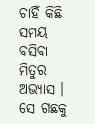ଚାହିଁ କିଛି ସମୟ ବସିବା ମିତୁର ଅଭ୍ୟାସ । ସେ ଗଛକୁ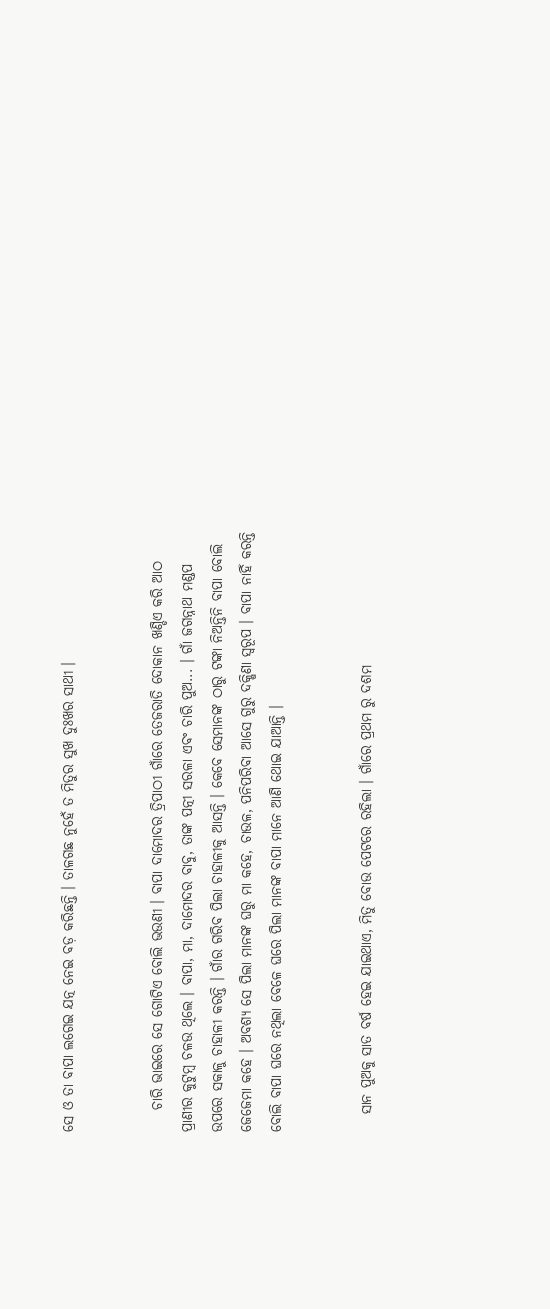ସେ ଓ ତା ବାପା ଲଗେଇ ଯତ୍ନ ନେଇ ବଡ଼ କରିଛନ୍ତି । ତାଳଗଛ ନୁହେଁ ତ ମିତୁର ସୁଖ ଦୁଃଖର ସାଥୀ ।


    ଚାରି ଭାଇରେ ସେ ଗୋଟିଏ ବୋଲି ଭଉଣୀ । ବାପା ଦାମୋଦର ତ୍ରିପାଠୀ ଗାଁରେ ତେଜରାତି ଦୋକାନ ଖଣ୍ଡିଏ କରି ଆଠ ପ୍ରାଣୀର କୁଟୁମ୍ବ ଚଳଉ ଥିଲେ । ବାପା, ମା, ଦାମୋଦର ବାବୁ, ତାଙ୍କ ପତ୍ନୀ ସରଳା ଏବଂ ଚାରି ପୁଅ... । ଗାଁ ଜଗନ୍ନାଥ ମଣ୍ଡପ ଉପରେ ସକାଳୁ ଚାହାଳୀ କରନ୍ତି । ଗାଁର ଗରିବ ପିଲା ଚାହାଳୀକୁ ଆସନ୍ତି । କେବେ ସେମାନଙ୍କ ଠାରୁ ଟଙ୍କା ନିଅନ୍ତିନି ବାପା ବୋଲି ଜେଜେମା କହେ । ଅବଶ୍ୟ ସେ ପିଲା ମାନଙ୍କ ଘରୁ ମା କହେ, ଚାଉଳ, ପନିପରିବା ଆସେ ଗୁରୁ ଦକ୍ଷିଣା ସ୍ଵରୂପ । ବାପା ନାହିଁ କରନ୍ତି ବୋଲି ବାପା ଘରେ ନଥିଲା ବେଳେ ଘରେ ପିଲା ମାନଙ୍କ ବାପା ମାନେ ଆଣି ଥୋଇ ଯାଆନ୍ତି ।


   ସାନ ପୁଅକୁ ସାତ ବର୍ଷ ହେଇ ଯାଇଥାଏ, ମିତୁ ବୋଉ ପେଟରେ ରହିଲା । ଗାଁରେ ପ୍ରଥମ ରୁ ଦଶମ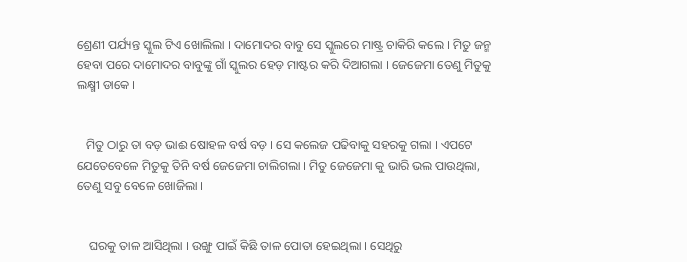ଶ୍ରେଣୀ ପର୍ଯ୍ୟନ୍ତ ସ୍କୁଲ ଟିଏ ଖୋଲିଲା । ଦାମୋଦର ବାବୁ ସେ ସ୍କୁଲରେ ମାଷ୍ଟ୍ର ଚାକିରି କଲେ । ମିତୁ ଜନ୍ମ ହେବା ପରେ ଦାମୋଦର ବାବୁଙ୍କୁ ଗାଁ ସ୍କୁଲର ହେଡ଼ ମାଷ୍ଟର କରି ଦିଆଗଲା । ଜେଜେମା ତେଣୁ ମିତୁକୁ ଲକ୍ଷ୍ମୀ ଡାକେ ।


   ମିତୁ ଠାରୁ ତା ବଡ଼ ଭାଈ ଷୋହଳ ବର୍ଷ ବଡ଼ । ସେ କଲେଜ ପଢିବାକୁ ସହରକୁ ଗଲା । ଏପଟେ ଯେତେବେଳେ ମିତୁକୁ ତିନି ବର୍ଷ ଜେଜେମା ଚାଲିଗଲା । ମିତୁ ଜେଜେମା କୁ ଭାରି ଭଲ ପାଉଥିଲା, ତେଣୁ ସବୁ ବେଳେ ଖୋଜିଲା ।


    ଘରକୁ ତାଳ ଆସିଥିଲା । ଉଙ୍ଖୁ ପାଇଁ କିଛି ତାଳ ପୋତା ହେଇଥିଲା । ସେଥିରୁ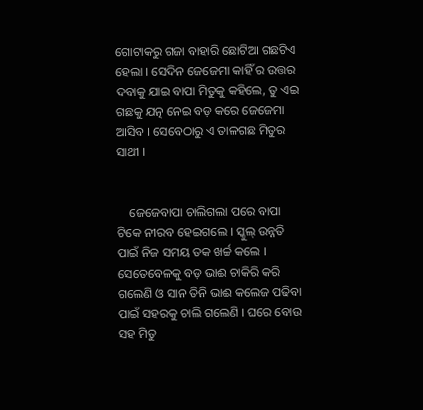ଗୋଟାକରୁ ଗଜା ବାହାରି ଛୋଟିଆ ଗଛଟିଏ ହେଲା । ସେଦିନ ଜେଜେମା କାହିଁ ର ଉତ୍ତର ଦବାକୁ ଯାଇ ବାପା ମିତୁକୁ କହିଲେ, ତୁ ଏଇ ଗଛକୁ ଯତ୍ନ ନେଇ ବଡ଼ କରେ ଜେଜେମା ଆସିବ । ସେବେଠାରୁ ଏ ତାଳଗଛ ମିତୁର ସାଥୀ ।


    ଜେଜେବାପା ଚାଲିଗଲା ପରେ ବାପା ଟିକେ ନୀରବ ହେଇଗଲେ । ସ୍କୁଲ୍ ଉନ୍ନତି ପାଇଁ ନିଜ ସମୟ ତକ ଖର୍ଚ୍ଚ କଲେ । ସେତେବେଳକୁ ବଡ଼ ଭାଈ ଚାକିରି କରି ଗଲେଣି ଓ ସାନ ତିନି ଭାଈ କଲେଜ ପଢିବା ପାଇଁ ସହରକୁ ଚାଲି ଗଲେଣି । ଘରେ ବୋଉ ସହ ମିତୁ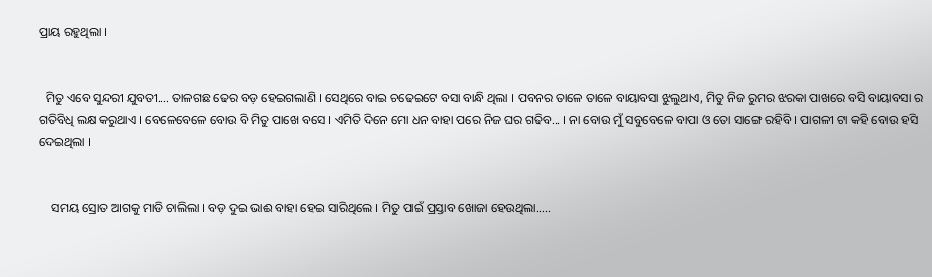ପ୍ରାୟ ରହୁଥିଲା ।


  ମିତୁ ଏବେ ସୁନ୍ଦରୀ ଯୁବତୀ.... ତାଳଗଛ ଢେର ବଡ଼ ହେଇଗଲାଣି । ସେଥିରେ ବାଇ ଚଢେଇଟେ ବସା ବାନ୍ଧି ଥିଲା । ପବନର ତାଳେ ତାଳେ ବାୟାବସା ଝୁଲୁଥାଏ, ମିତୁ ନିଜ ରୁମର ଝରକା ପାଖରେ ବସି ବାୟାବସା ର ଗତିବିଧି ଲକ୍ଷ କରୁଥାଏ । ବେଳେବେଳେ ବୋଉ ବି ମିତୁ ପାଖେ ବସେ । ଏମିତି ଦିନେ ମୋ ଧନ ବାହା ପରେ ନିଜ ଘର ଗଢିବ... । ନା ବୋଉ ମୁଁ ସବୁବେଳେ ବାପା ଓ ତୋ ସାଙ୍ଗେ ରହିବି । ପାଗଳୀ ଟା କହି ବୋଉ ହସି ଦେଇଥିଲା ।


    ସମୟ ସ୍ରୋତ ଆଗକୁ ମାଡି ଚାଲିଲା । ବଡ଼ ଦୁଇ ଭାଈ ବାହା ହେଇ ସାରିଥିଲେ । ମିତୁ ପାଇଁ ପ୍ରସ୍ତାବ ଖୋଜା ହେଉଥିଲା.....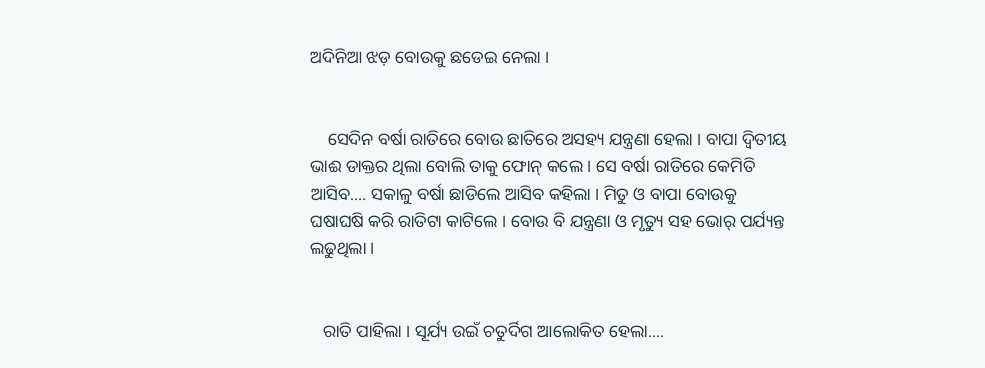ଅଦିନିଆ ଝଡ଼ ବୋଉକୁ ଛଡେଇ ନେଲା ।


    ସେଦିନ ବର୍ଷା ରାତିରେ ବୋଉ ଛାତିରେ ଅସହ୍ୟ ଯନ୍ତ୍ରଣା ହେଲା । ବାପା ଦ୍ଵିତୀୟ ଭାଈ ଡାକ୍ତର ଥିଲା ବୋଲି ତାକୁ ଫୋନ୍ କଲେ । ସେ ବର୍ଷା ରାତିରେ କେମିତି ଆସିବ.... ସକାଳୁ ବର୍ଷା ଛାଡିଲେ ଆସିବ କହିଲା । ମିତୁ ଓ ବାପା ବୋଉକୁ ଘଷାଘଷି କରି ରାତିଟା କାଟିଲେ । ବୋଉ ବି ଯନ୍ତ୍ରଣା ଓ ମୃତ୍ୟୁ ସହ ଭୋର୍ ପର୍ଯ୍ୟନ୍ତ ଲଢୁଥିଲା ।


   ରାତି ପାହିଲା । ସୂର୍ଯ୍ୟ ଉଇଁ ଚତୁର୍ଦିଗ ଆଲୋକିତ ହେଲା....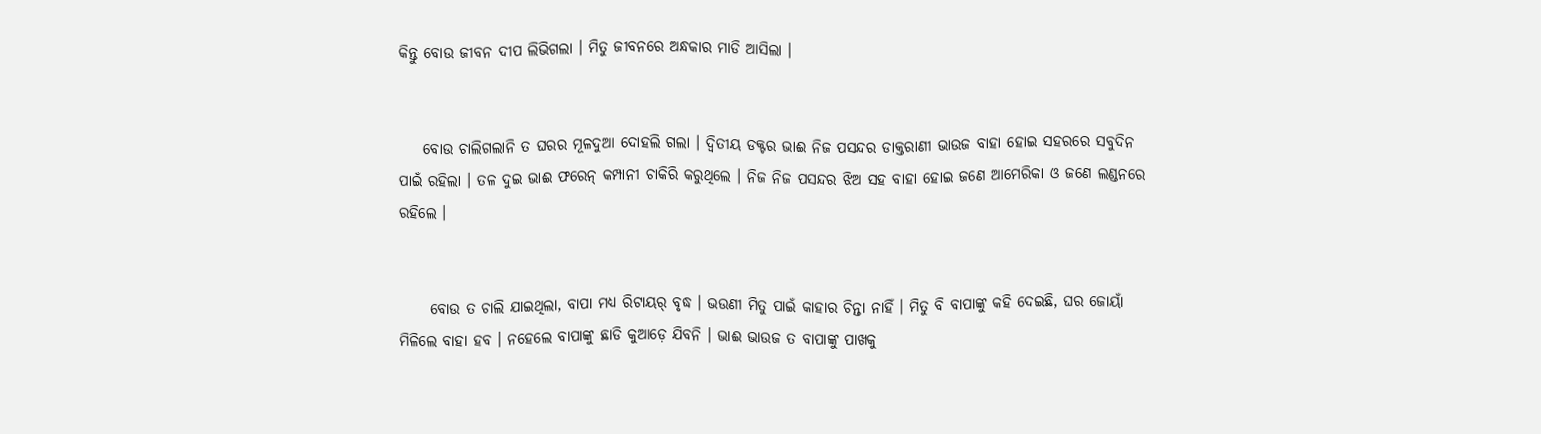କିନ୍ତୁ ବୋଉ ଜୀବନ ଦୀପ ଲିଭିଗଲା । ମିତୁ ଜୀବନରେ ଅନ୍ଧକାର ମାଡି ଆସିଲା ।


    ବୋଉ ଚାଲିଗଲାନି ତ ଘରର ମୂଳଦୁଆ ଦୋହଲି ଗଲା । ଦ୍ଵିତୀୟ ଡକ୍ଟର ଭାଈ ନିଜ ପସନ୍ଦର ଡାକ୍ତରାଣୀ ଭାଉଜ ବାହା ହୋଇ ସହରରେ ସବୁଦିନ ପାଇଁ ରହିଲା । ତଳ ଦୁଇ ଭାଈ ଫରେନ୍ କମ୍ପାନୀ ଚାକିରି କରୁଥିଲେ । ନିଜ ନିଜ ପସନ୍ଦର ଝିଅ ସହ ବାହା ହୋଇ ଜଣେ ଆମେରିକା ଓ ଜଣେ ଲଣ୍ଡନରେ ରହିଲେ ।


     ବୋଉ ତ ଚାଲି ଯାଇଥିଲା, ବାପା ମଧ୍ୟ ରିଟାୟର୍ ବୃଦ୍ଧ । ଭଉଣୀ ମିତୁ ପାଇଁ କାହାର ଚିନ୍ତା ନାହିଁ । ମିତୁ ବି ବାପାଙ୍କୁ କହି ଦେଇଛି, ଘର ଜୋୟାଁ ମିଳିଲେ ବାହା ହବ । ନହେଲେ ବାପାଙ୍କୁ ଛାଡି କୁଆଡ଼େ ଯିବନି । ଭାଈ ଭାଉଜ ତ ବାପାଙ୍କୁ ପାଖକୁ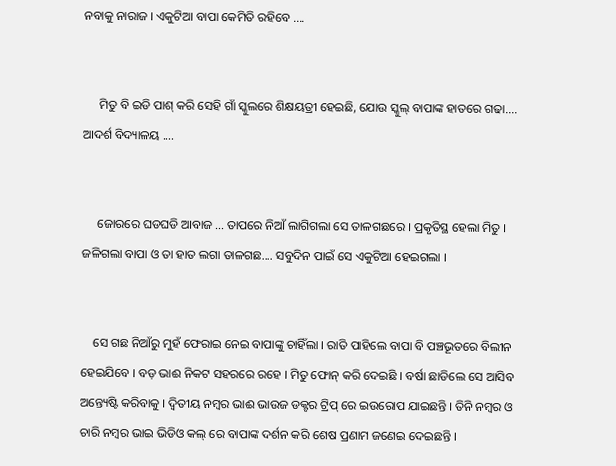ନବାକୁ ନାରାଜ । ଏକୁଟିଆ ବାପା କେମିତି ରହିବେ ....


     ମିତୁ ବି ଇଡି ପାଶ୍ କରି ସେହି ଗାଁ ସ୍କୁଲରେ ଶିକ୍ଷୟତ୍ରୀ ହେଇଛି, ଯୋଉ ସ୍କୁଲ୍ ବାପାଙ୍କ ହାତରେ ଗଢା.... ଆଦର୍ଶ ବିଦ୍ୟାଳୟ ....


     ଜୋରରେ ଘଡଘଡି ଆବାଜ ... ତାପରେ ନିଆଁ ଲାଗିଗଲା ସେ ତାଳଗଛରେ । ପ୍ରକୃତିସ୍ଥ ହେଲା ମିତୁ । ଜଳିଗଲା ବାପା ଓ ତା ହାତ ଲଗା ତାଳଗଛ.... ସବୁଦିନ ପାଇଁ ସେ ଏକୁଟିଆ ହେଇଗଲା ।


    ସେ ଗଛ ନିଆଁରୁ ମୁହଁ ଫେରାଇ ନେଇ ବାପାଙ୍କୁ ଚାହିଁଲା । ରାତି ପାହିଲେ ବାପା ବି ପଞ୍ଚଭୂତରେ ବିଲୀନ ହେଇଯିବେ । ବଡ଼ ଭାଈ ନିକଟ ସହରରେ ରହେ । ମିତୁ ଫୋନ୍ କରି ଦେଇଛି । ବର୍ଷା ଛାଡିଲେ ସେ ଆସିବ ଅନ୍ତ୍ୟେଷ୍ଟି କରିବାକୁ । ଦ୍ଵିତୀୟ ନମ୍ବର ଭାଈ ଭାଉଜ ଡକ୍ଟର ଟ୍ରିପ୍ ରେ ଇଉରୋପ ଯାଇଛନ୍ତି । ତିନି ନମ୍ବର ଓ ଚାରି ନମ୍ବର ଭାଇ ଭିଡିଓ କଲ୍ ରେ ବାପାଙ୍କ ଦର୍ଶନ କରି ଶେଷ ପ୍ରଣାମ ଜଣେଇ ଦେଇଛନ୍ତି ।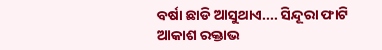ବର୍ଷା ଛାଡି ଆସୁଥାଏ.... ସିନ୍ଦୂରା ଫାଟି ଆକାଶ ରକ୍ତାଭ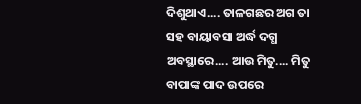ଦିଶୁଥାଏ.... ତାଳଗଛର ଅଗ ତା ସହ ବାୟାବସା ଅର୍ଦ୍ଧ ଦଗ୍ଧ ଅବସ୍ଥାରେ.... ଆଉ ମିତୁ.... ମିତୁ ବାପାଙ୍କ ପାଦ ଉପରେ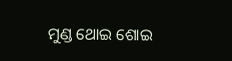ମୁଣ୍ଡ ଥୋଇ ଶୋଇ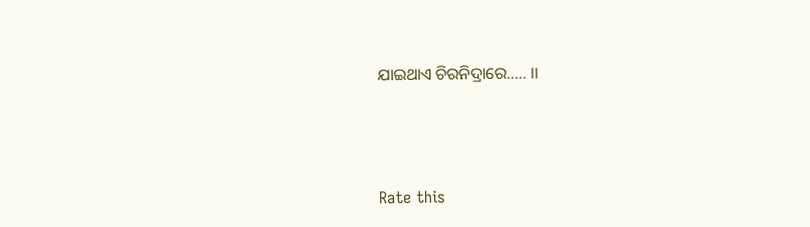ଯାଇଥାଏ ଚିରନିଦ୍ରାରେ..... ।।





Rate this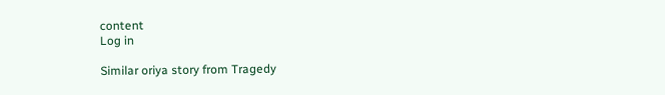content
Log in

Similar oriya story from Tragedy